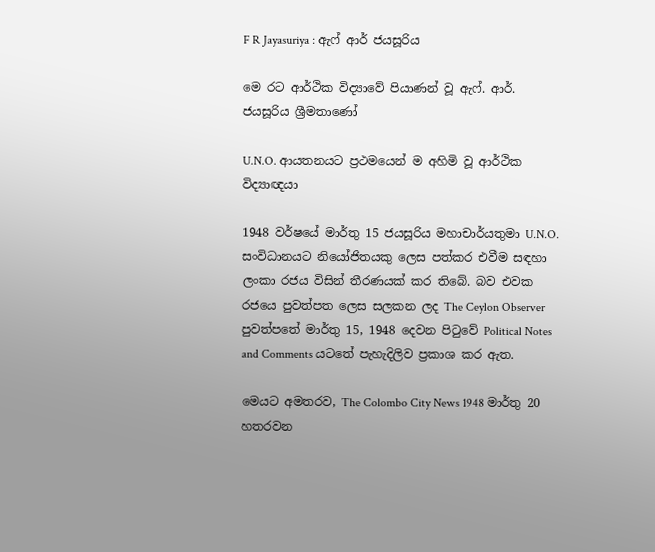F R Jayasuriya : ඇෆ් ආර් ජයසූරිය

මෙ රට ආර්ථික විද්‍යාවේ පියාණන් වූ ඇෆ්. ආර්. ජයසූරිය ශ්‍රීමතාණෝ

U.N.O. ආයතනයට ප්‍රථමයෙන් ම අහිමි වූ ආර්ථික විද්‍යාඥයා

1948 වර්ෂයේ මාර්තු 15 ජයසූරිය මහාචාර්යතුමා U.N.O. සංවිධානයට නියෝජිතයකු ලෙස පත්කර එවීම සඳහා ලංකා රජය විසින් තීරණයක් කර තිබේ. බව එවක රජයෙ පුවත්පත ලෙස සලකන ලද The Ceylon Observer පුවත්පතේ මාර්තු 15, 1948 දෙවන පිටුවේ Political Notes and Comments යටතේ පැහැදිලිව ප්‍රකාශ කර ඇත.

මෙයට අමතරව, The Colombo City News 1948 මාර්තු 20 හතරවන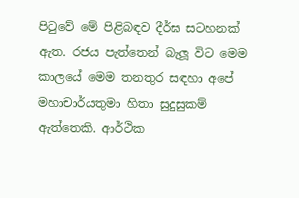පිටුවේ මේ පිළිබඳව දීර්ඝ සටහනක් ඇත. රජය පැත්තෙන් බැලූ විට මෙම කාලයේ මෙම තනතුර සඳහා අපේ මහාචාර්යතුමා හිතා සුදුසුකම් ඇත්තෙකි. ආර්ථික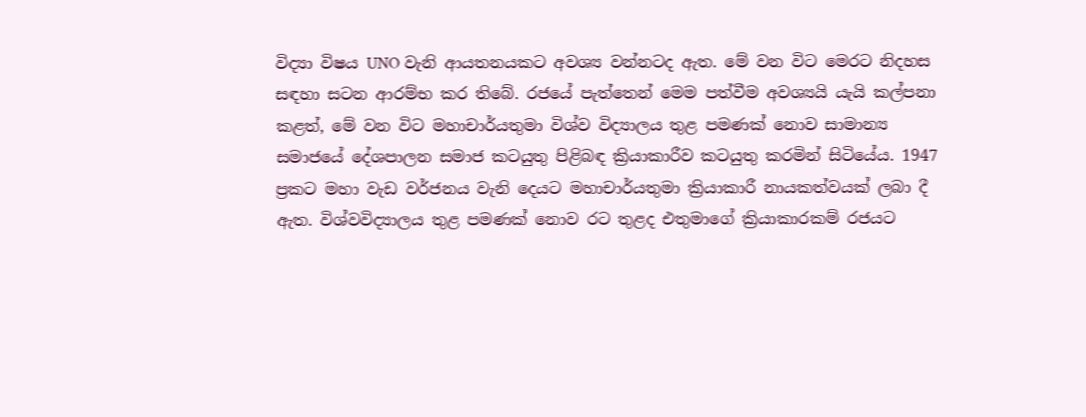විද්‍යා විෂය UNO වැනි ආයතනයකට අවශ්‍ය වන්නටද ඇත. මේ වන විට මෙරට නිදහස සඳහා සටන ආරම්භ කර තිබේ. රජයේ පැත්තෙන් මෙම පත්වීම අවශ්‍යයි යැයි කල්පනා කළත්, මේ වන විට මහාචාර්යතුමා විශ්ව විද්‍යාලය තුළ පමණක් නොව සාමාන්‍ය සමාජයේ දේශපාලන සමාජ කටයුතු පිළිබඳ ක්‍රියාකාරීව කටයුතු කරමින් සිටියේය. 1947 ප්‍රකට මහා වැඩ වර්ජනය වැනි දෙයට මහාචාර්යතුමා ක්‍රියාකාරී නායකත්වයක් ලබා දී ඇත. විශ්වවිද්‍යාලය තුළ පමණක් නොව රට තුළද එතුමාගේ ක්‍රියාකාරකම් රජයට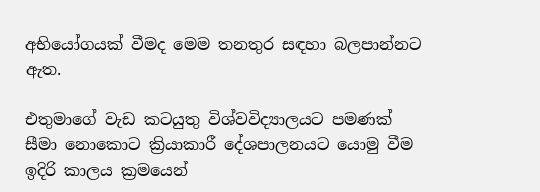අභියෝගයක් වීමද මෙම තනතුර සඳහා බලපාන්නට ඇත.

එතුමාගේ වැඩ කටයුතු විශ්වවිද්‍යාලයට පමණක් සීමා නොකොට ක්‍රියාකාරී දේශපාලනයට යොමු වීම ඉදිරි කාලය ක්‍රමයෙන්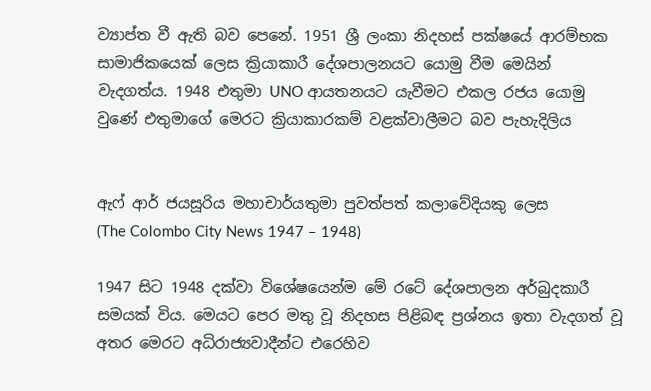ව්‍යාප්ත වී ඇති බව පෙනේ. 1951 ශ්‍රී ලංකා නිදහස් පක්ෂයේ ආරම්භක සාමාජිකයෙක් ලෙස ක්‍රියාකාරී දේශපාලනයට යොමු වීම මෙයින් වැදගත්ය. 1948 එතුමා UNO ආයතනයට යැවීමට එකල රජය යොමු වුණේ එතුමාගේ මෙරට ක්‍රියාකාරකම් වළක්වාලීමට බව පැහැදිලිය


ඇෆ් ආර් ජයසූරිය මහාචාර්යතුමා පුවත්පත් කලාවේදියකු ලෙස
(The Colombo City News 1947 – 1948)

1947 සිට 1948 දක්වා විශේෂයෙන්ම මේ රටේ දේශපාලන අර්බුදකාරී සමයක් විය. මෙයට පෙර මතු වූ නිදහස පිළිබඳ ප්‍රශ්නය ඉතා වැදගත් වූ අතර මෙරට අධිරාජ්‍යවාදීන්ට එරෙහිව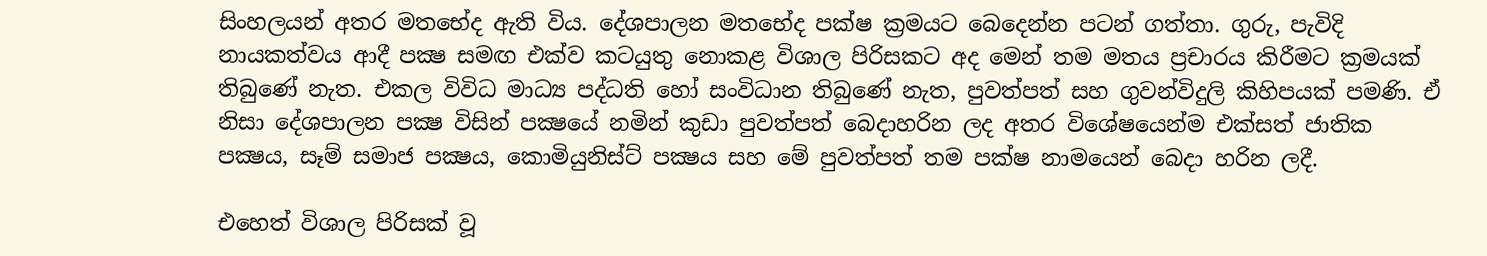සිංහලයන් අතර මතභේද ඇති විය. දේශපාලන මතභේද පක්ෂ ක්‍රමයට බෙදෙන්න පටන් ගත්තා. ගුරු, පැවිදි නායකත්වය ආදී පක්‍ෂ සමඟ එක්ව කටයුතු නොකළ විශාල පිරිසකට අද මෙන් තම මතය ප්‍රචාරය කිරීමට ක්‍රමයක් තිබුණේ නැත. එකල විවිධ මාධ්‍ය පද්ධති හෝ සංවිධාන තිබුණේ නැත, පුවත්පත් සහ ගුවන්විදුලි කිහිපයක් පමණි. ඒ නිසා දේශපාලන පක්‍ෂ විසින් පක්‍ෂයේ නමින් කුඩා පුවත්පත් බෙදාහරින ලද අතර විශේෂයෙන්ම එක්සත් ජාතික පක්‍ෂය, සෑම් සමාජ පක්‍ෂය, කොමියුනිස්ට් පක්‍ෂය සහ මේ පුවත්පත් තම පක්ෂ නාමයෙන් බෙදා හරින ලදී.

එහෙත් විශාල පිරිසක් වූ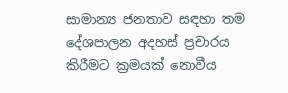සාමාන්‍ය ජනතාව සඳහා තම දේශපාලන අදහස් ප්‍රචාරය කිරීමට ක්‍රමයක් නොවීය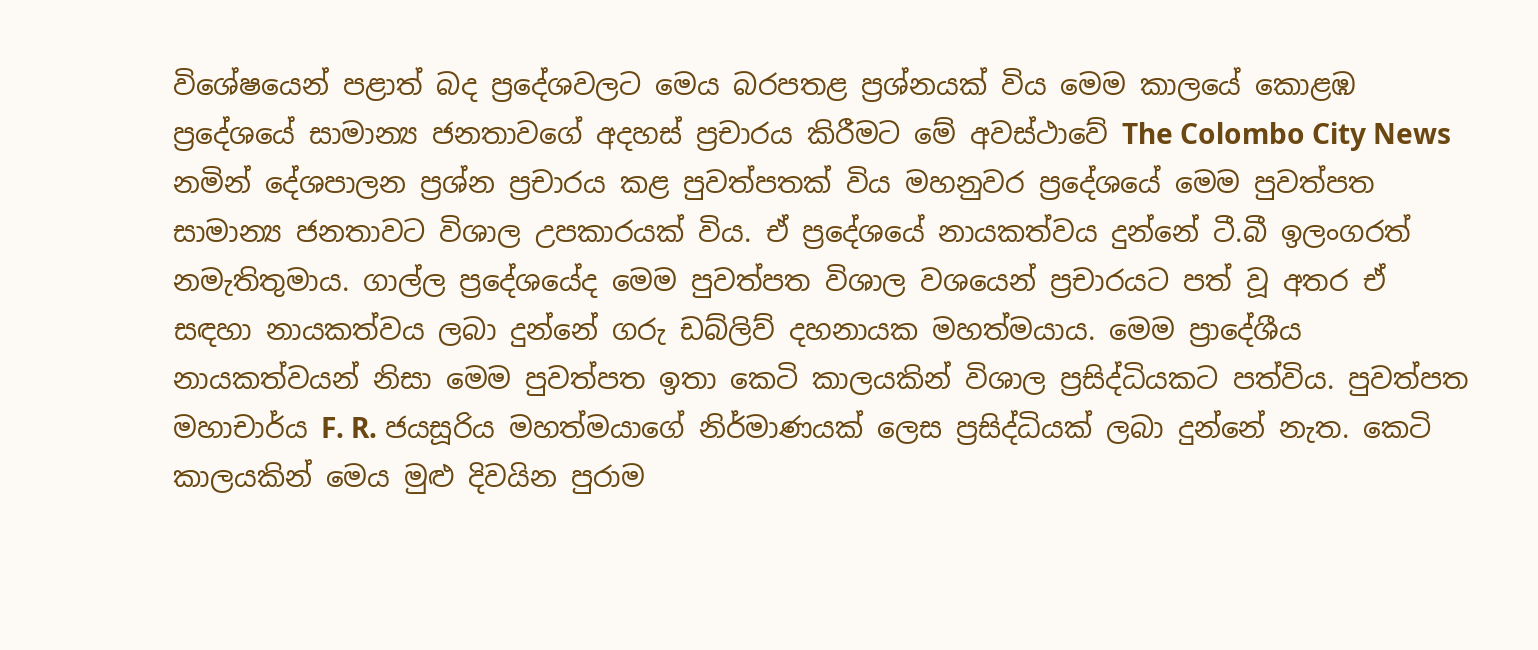විශේෂයෙන් පළාත් බද ප්‍රදේශවලට මෙය බරපතළ ප්‍රශ්නයක් විය මෙම කාලයේ කොළඹ ප්‍රදේශයේ සාමාන්‍ය ජනතාවගේ අදහස් ප්‍රචාරය කිරීමට මේ අවස්ථාවේ The Colombo City News නමින් දේශපාලන ප්‍රශ්න ප්‍රචාරය කළ පුවත්පතක් විය මහනුවර ප්‍රදේශයේ මෙම පුවත්පත සාමාන්‍ය ජනතාවට විශාල උපකාරයක් විය. ඒ ප්‍රදේශයේ නායකත්වය දුන්නේ ටී.බී ඉලංගරත් නමැතිතුමාය. ගාල්ල ප්‍රදේශයේද මෙම පුවත්පත විශාල වශයෙන් ප්‍රචාරයට පත් වූ අතර ඒ සඳහා නායකත්වය ලබා දුන්නේ ගරු ඩබ්ලිව් දහනායක මහත්මයාය. මෙම ප්‍රාදේශීය නායකත්වයන් නිසා මෙම පුවත්පත ඉතා කෙටි කාලයකින් විශාල ප්‍රසිද්ධියකට පත්විය. පුවත්පත මහාචාර්ය F. R. ජයසූරිය මහත්මයාගේ නිර්මාණයක් ලෙස ප්‍රසිද්ධියක් ලබා දුන්නේ නැත. කෙටි කාලයකින් මෙය මුළු දිවයින පුරාම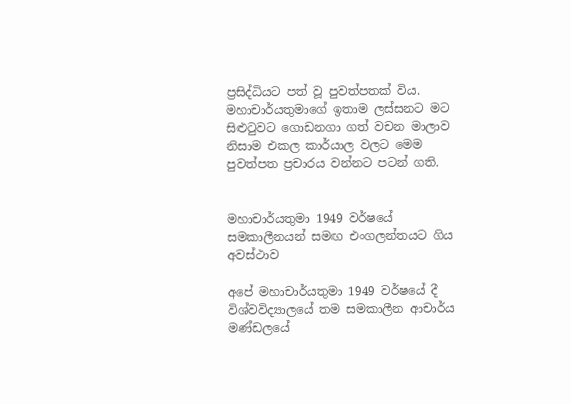ප්‍රසිද්ධියට පත් වූ පුවත්පතක් විය. මහාචාර්යතුමාගේ ඉතාම ලස්සනට මට සිළුටුවට ගොඩනගා ගත් වචන මාලාව නිසාම එකල කාර්යාල වලට මෙම පුවත්පත ප්‍රචාරය වන්නට පටන් ගති.


මහාචාර්යතුමා 1949 වර්ෂයේ සමකාලීනයන් සමඟ එංගලන්තයට ගිය අවස්ථාව

අපේ මහාචාර්යතුමා 1949 වර්ෂයේ දී විශ්වවිද්‍යාලයේ තම සමකාලීන ආචාර්ය මණ්ඩලයේ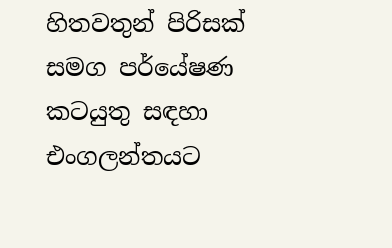හිතවතුන් පිරිසක් සමග පර්යේෂණ කටයුතු සඳහා එංගලන්තයට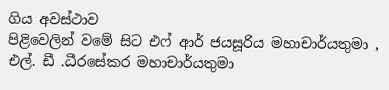ගිය අවස්ථාව
පිළිවෙලින් වමේ සිට එෆ් ආර් ජයසූරිය මහාචාර්යතුමා , එල්. ඩී .ධීරසේකර මහාචාර්යතුමා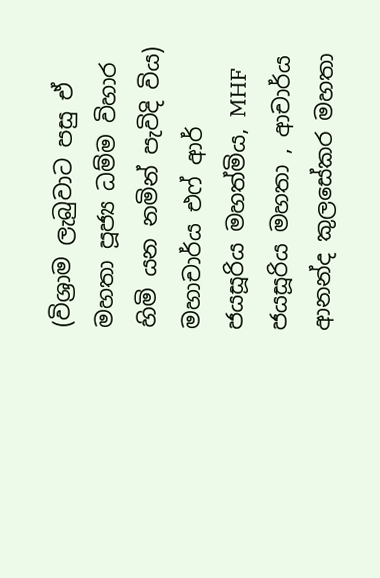(විශ්‍රාම ලැබුවාට පසු ඒ මහතා පූජ්‍ය ධම්ම විහාර හිමි යන නමින් පැවිදි විය) මහාචාර්ය එෆ් ආර් ජයසූරිය මහත්මිය, MHF ජයසූරිය මහතා , ආචාර්ය ආනන්ද කුලසේකර මහතා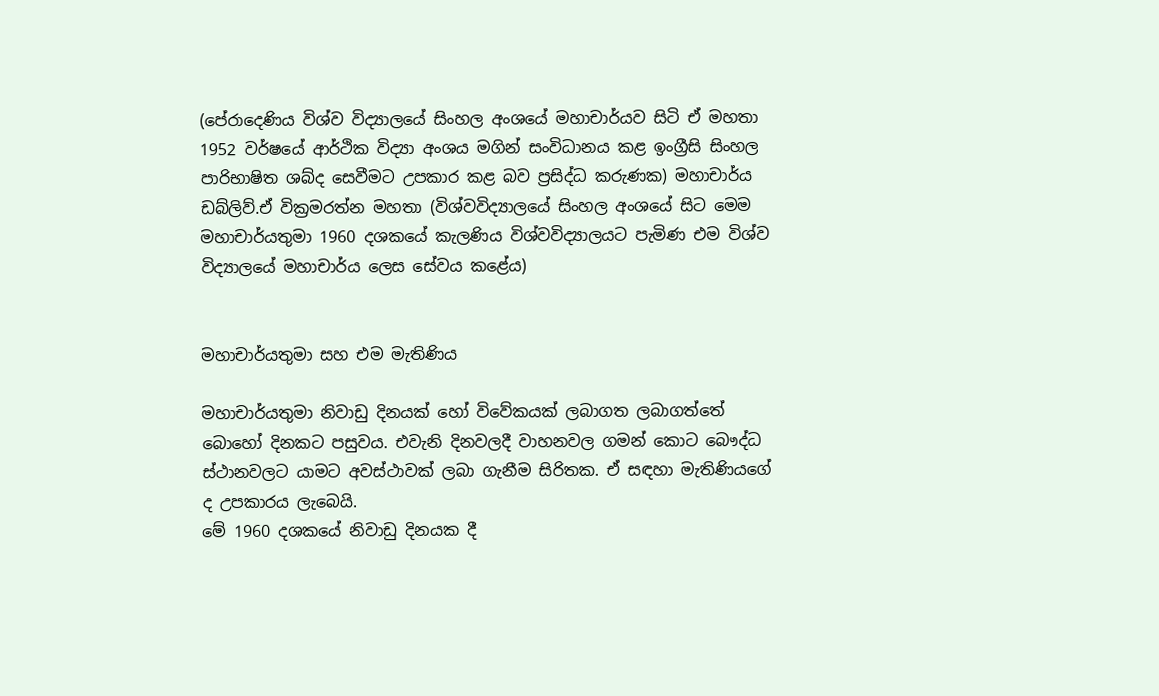(පේරාදෙණිය විශ්ව විද්‍යාලයේ සිංහල අංශයේ මහාචාර්යව සිටි ඒ මහතා 1952 වර්ෂයේ ආර්ථික විද්‍යා අංශය මගින් සංවිධානය කළ ඉංග්‍රීසි සිංහල පාරිභාෂිත ශබ්ද සෙවීමට උපකාර කළ බව ප්‍රසිද්ධ කරුණක) මහාචාර්ය ඩබ්ලිව්.ඒ වික්‍රමරත්න මහතා (විශ්වවිද්‍යාලයේ සිංහල අංශයේ සිට මෙම මහාචාර්යතුමා 1960 දශකයේ කැලණිය විශ්වවිද්‍යාලයට පැමිණ එම විශ්ව විද්‍යාලයේ මහාචාර්ය ලෙස සේවය කළේය)


මහාචාර්යතුමා සහ එම මැතිණිය

මහාචාර්යතුමා නිවාඩු දිනයක් හෝ විවේකයක් ලබාගත ලබාගත්තේ බොහෝ දිනකට පසුවය. එවැනි දිනවලදී වාහනවල ගමන් කොට බෞද්ධ ස්ථානවලට යාමට අවස්ථාවක් ලබා ගැනීම සිරිතක. ඒ සඳහා මැතිණියගේ ද උපකාරය ලැබෙයි.
මේ 1960 දශකයේ නිවාඩු දිනයක දී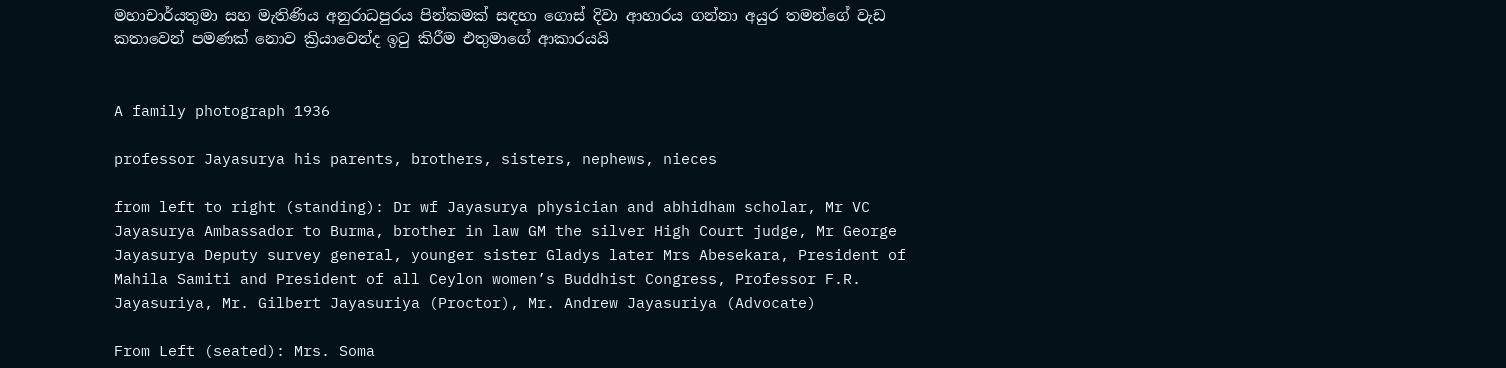මහාචාර්යතුමා සහ මැතිණිය අනුරාධපුරය පින්කමක් සඳහා ගොස් දිවා ආහාරය ගන්නා අයුර තමන්ගේ වැඩ කතාවෙන් පමණක් නොව ක්‍රියාවෙන්ද ඉටු කිරීම එතුමාගේ ආකාරයයි


A family photograph 1936

professor Jayasurya his parents, brothers, sisters, nephews, nieces

from left to right (standing): Dr wf Jayasurya physician and abhidham scholar, Mr VC Jayasurya Ambassador to Burma, brother in law GM the silver High Court judge, Mr George Jayasurya Deputy survey general, younger sister Gladys later Mrs Abesekara, President of Mahila Samiti and President of all Ceylon women’s Buddhist Congress, Professor F.R. Jayasuriya, Mr. Gilbert Jayasuriya (Proctor), Mr. Andrew Jayasuriya (Advocate)

From Left (seated): Mrs. Soma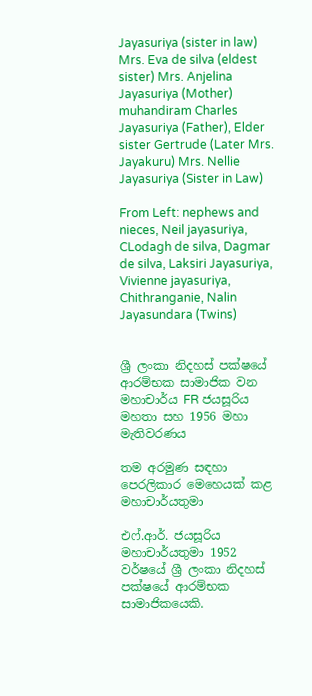Jayasuriya (sister in law) Mrs. Eva de silva (eldest sister) Mrs. Anjelina Jayasuriya (Mother) muhandiram Charles Jayasuriya (Father), Elder sister Gertrude (Later Mrs. Jayakuru) Mrs. Nellie Jayasuriya (Sister in Law)

From Left: nephews and nieces, Neil jayasuriya, CLodagh de silva, Dagmar de silva, Laksiri Jayasuriya, Vivienne jayasuriya, Chithranganie, Nalin Jayasundara (Twins)


ශ්‍රී ලංකා නිදහස් පක්ෂයේ ආරම්භක සාමාජික වන මහාචාර්ය FR ජයසූරිය මහතා සහ 1956 මහා මැතිවරණය

තම අරමුණ සඳහා පෙරලිකාර මෙහෙයක් කළ මහාචාර්යතුමා

එෆ්.ආර්. ජයසූරිය මහාචාර්යතුමා 1952 වර්ෂයේ ශ්‍රී ලංකා නිදහස් පක්ෂයේ ආරම්භක සාමාජිකයෙකි.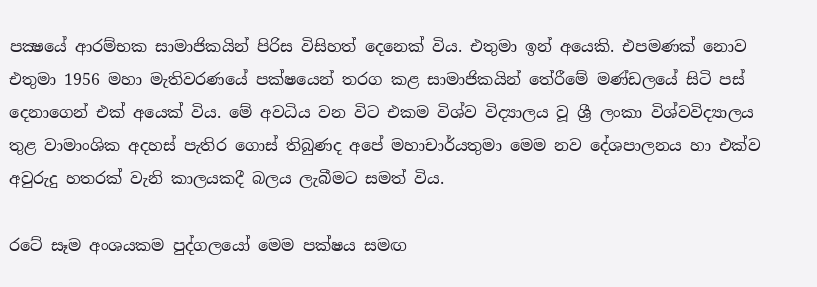පක්‍ෂයේ ආරම්භක සාමාජිකයින් පිරිස විසිහත් දෙනෙක් විය. එතුමා ඉන් අයෙකි. එපමණක් නොව එතුමා 1956 මහා මැතිවරණයේ පක්ෂයෙන් තරග කළ සාමාජිකයින් තේරීමේ මණ්ඩලයේ සිටි පස් දෙනාගෙන් එක් අයෙක් විය. මේ අවධිය වන විට එකම විශ්ව විද්‍යාලය වූ ශ්‍රී ලංකා විශ්වවිද්‍යාලය තුළ වාමාංශික අදහස් පැතිර ගොස් තිබුණද අපේ මහාචාර්යතුමා මෙම නව දේශපාලනය හා එක්ව අවුරුදු හතරක් වැනි කාලයකදී බලය ලැබීමට සමත් විය.

රටේ සෑම අංශයකම පුද්ගලයෝ මෙම පක්ෂය සමඟ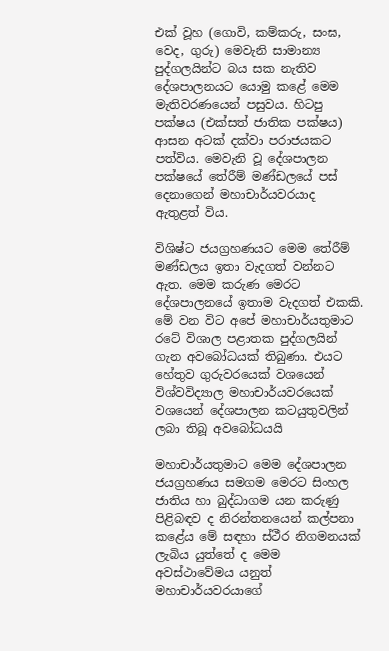එක් වූහ (ගොවි, කම්කරු, සංඝ, වෙද, ගුරු) මෙවැනි සාමාන්‍ය පුද්ගලයින්ට බය සක නැතිව දේශපාලනයට යොමු කළේ මෙම මැතිවරණයෙන් පසුවය. හිටපු පක්ෂය (එක්සත් ජාතික පක්ෂය) ආසන අටක් දක්වා පරාජයකට පත්විය. මෙවැනි වූ දේශපාලන පක්ෂයේ තේරීම් මණ්ඩලයේ පස් දෙනාගෙන් මහාචාර්යවරයාද ඇතුළත් විය.

විශිෂ්ට ජයග්‍රහණයට මෙම තේරීම් මණ්ඩලය ඉතා වැදගත් වන්නට ඇත. මෙම කරුණ මෙරට දේශපාලනයේ ඉතාම වැදගත් එකකි. මේ වන විට අපේ මහාචාර්යතුමාට රටේ විශාල පළාතක පුද්ගලයින් ගැන අවබෝධයක් තිබුණා. එයට හේතුව ගුරුවරයෙක් වශයෙන් විශ්වවිද්‍යාල මහාචාර්යවරයෙක් වශයෙන් දේශපාලන කටයුතුවලින් ලබා තිබූ අවබෝධයයි

මහාචාර්යතුමාට මෙම දේශපාලන ජයග්‍රහණය සමගම මෙරට සිංහල ජාතිය හා බුද්ධාගම යන කරුණු පිළිබඳව ද නිරන්තනයෙන් කල්පනා කළේය මේ සඳහා ස්ථීර නිගමනයක් ලැබිය යුත්තේ ද මෙම අවස්ථාවේමය යනුත් මහාචාර්යවරයාගේ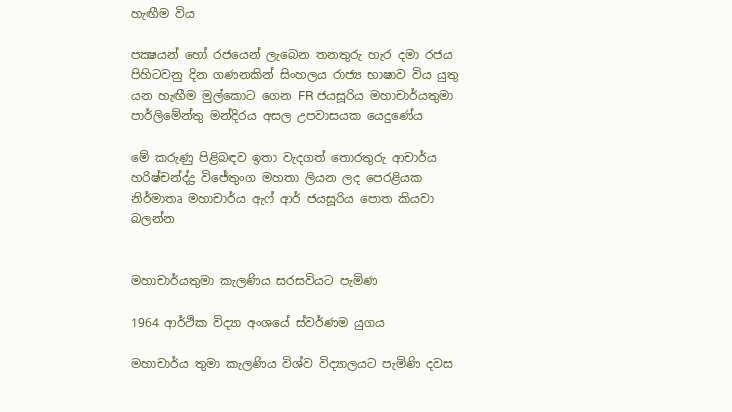හැඟීම විය

පක්‍ෂයන් හෝ රජයෙන් ලැබෙන තනතුරු හැර දමා රජය පිහිටවනු දින ගණනකින් සිංහලය රාජ්‍ය භාෂාව විය යුතු යන හැඟීම මුල්කොට ගෙන FR ජයසූරිය මහාචාර්යතුමා පාර්ලිමේන්තු මන්දිරය අසල උපවාසයක යෙදුණේය

මේ කරුණු පිළිබඳව ඉතා වැදගත් තොරතුරු ආචාර්ය හරිෂ්චන්ද්‍ද්‍ර විජේතුංග මහතා ලියන ලද පෙරළියක නිර්මාතෘ මහාචාර්ය ඇෆ් ආර් ජයසූරිය පොත කියවා බලන්න


මහාචාර්යතුමා කැලණිය සරසවියට පැමිණ

1964 ආර්ථික විද්‍යා අංශයේ ස්වර්ණම යුගය

මහාචාර්ය තුමා කැලණිය විශ්ව විද්‍යාලයට පැමිණි දවස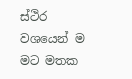ස්ථිර වශයෙන් ම මට මතක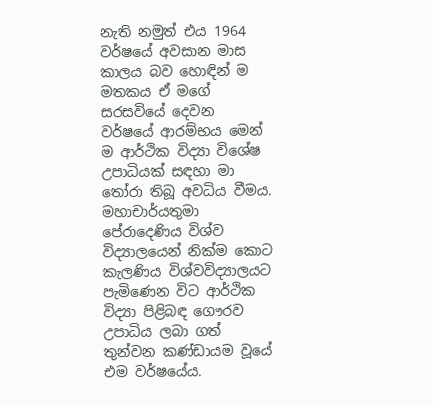නැති නමුත් එය 1964 වර්ෂයේ අවසාන මාස කාලය බව හොඳින් ම මතකය ඒ මගේ සරසවියේ දෙවන වර්ෂයේ ආරම්භය මෙන් ම ආර්ථික විද්‍යා විශේෂ උපාධියක් සඳහා මා තෝරා තිබූ අවධිය වීමය. මහාචාර්යතුමා පේරාදෙණිය විශ්ව විද්‍යාලයෙන් නික්ම කොට කැලණිය විශ්වවිද්‍යාලයට පැමිණෙන විට ආර්ථික විද්‍යා පිළිබඳ ගෞරව උපාධිය ලබා ගත් තුන්වන කණ්ඩායම වූයේ එම වර්ෂයේය.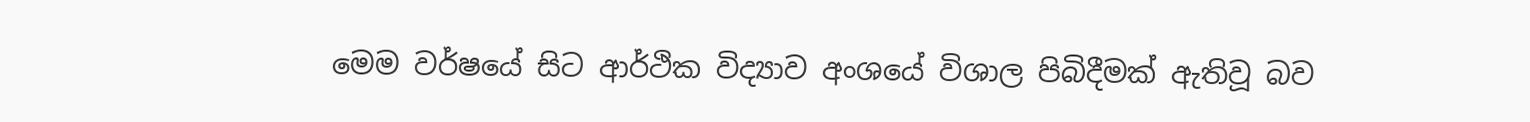මෙම වර්ෂයේ සිට ආර්ථික විද්‍යාව අංශයේ විශාල පිබිදීමක් ඇතිවූ බව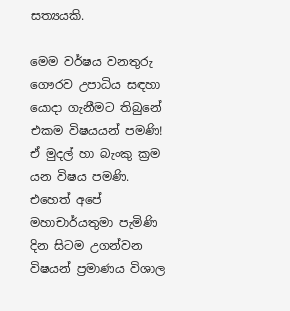සත්‍යයකි.

මෙම වර්ෂය වනතුරු ගෞරව උපාධිය සඳහා යොදා ගැනීමට තිබුනේ එකම විෂයයන් පමණි! ඒ මුදල් හා බැංකු ක්‍රම යන විෂය පමණි. එහෙත් අපේ මහාචාර්යතුමා පැමිණි දින සිටම උගන්වන විෂයන් ප්‍රමාණය විශාල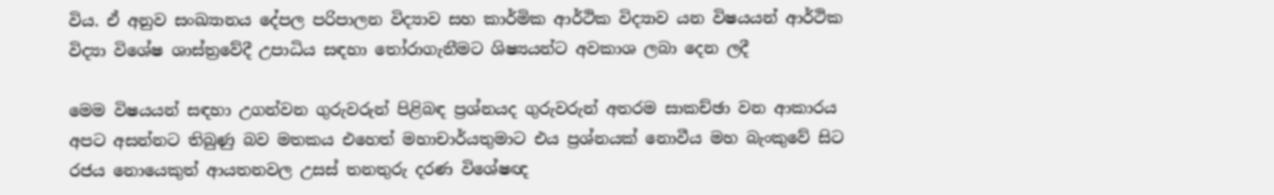විය. ඒ අනුව සංඛ්‍යානය දේපල පරිපාලන විද්‍යාව සහ කාර්මික ආර්ථික විද්‍යාව යන විෂයයන් ආර්ථික විද්‍යා විශේෂ ශාස්ත්‍රවේදී උපාධිය සඳහා තෝරාගැනීමට ශිෂ්‍යයන්ට අවකාශ ලබා දෙන ලදී

මෙම විෂයයන් සඳහා උගන්වන ගුරුවරුන් පිළිබඳ ප්‍රශ්නයද ගුරුවරුන් අතරම සාකච්ඡා වන ආකාරය අපට අසන්නට තිබුණු බව මතකය එහෙත් මහාචාර්යතුමාට එය ප්‍රශ්නයක් නොවීය මහ බැංකුවේ සිට රජය නොයෙකුත් ආයතනවල උසස් තනතුරු දරණ විශේෂඥ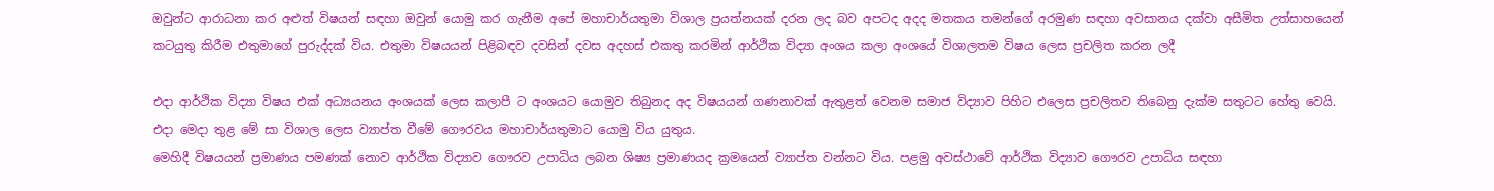ඔවුන්ට ආරාධනා කර අළුත් විෂයන් සඳහා ඔවුන් යොමු කර ගැනීම අපේ මහාචාර්යතුමා විශාල ප්‍රයත්නයක් දරන ලද බව අපටද අදද මතකය තමන්ගේ අරමුණ සඳහා අවසානය දක්වා අසීමිත උත්සාහයෙන් කටයුතු කිරීම එතුමාගේ පුරුද්දක් විය. එතුමා විෂයයන් පිළිබඳව දවසින් දවස අදහස් එකතු කරමින් ආර්ථික විද්‍යා අංශය කලා අංශයේ විශාලතම විෂය ලෙස ප්‍රචලිත කරන ලදී

එදා ආර්ථික විද්‍යා විෂය එක් අධ්‍යයනය අංශයක් ලෙස කලාපී ට අංශයට යොමුව තිබුනද අද විෂයයන් ගණනාවක් ඇතුළත් වෙනම සමාජ විද්‍යාව පිහිට එලෙස ප්‍රචලිතව තිබෙනු දැක්ම සතුටට හේතු වෙයි. එදා මෙදා තුළ මේ සා විශාල ලෙස ව්‍යාප්ත වීමේ ගෞරවය මහාචාර්යතුමාට යොමු විය යුතුය.
මෙහිදී විෂයයන් ප්‍රමාණය පමණක් නොව ආර්ථික විද්‍යාව ගෞරව උපාධිය ලබන ශිෂ්‍ය ප්‍රමාණයද ක්‍රමයෙන් ව්‍යාප්ත වන්නට විය. පළමු අවස්ථාවේ ආර්ථික විද්‍යාව ගෞරව උපාධිය සඳහා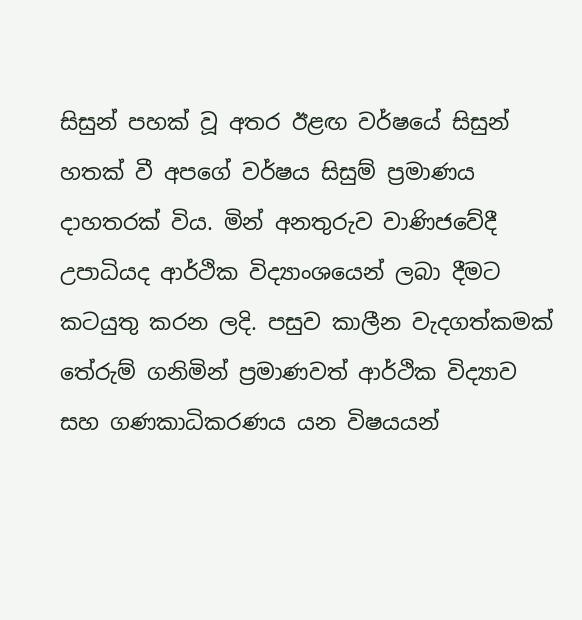සිසුන් පහක් වූ අතර ඊළඟ වර්ෂයේ සිසුන් හතක් වී අපගේ වර්ෂය සිසුම් ප්‍රමාණය දාහතරක් විය. මින් අනතුරුව වාණිජවේදී උපාධියද ආර්ථික විද්‍යාංශයෙන් ලබා දීමට කටයුතු කරන ලදි. පසුව කාලීන වැදගත්කමක් තේරුම් ගනිමින් ප්‍රමාණවත් ආර්ථික විද්‍යාව සහ ගණකාධිකරණය යන විෂයයන්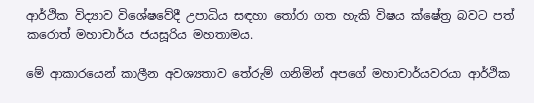ආර්ථික විද්‍යාව විශේෂවේදී උපාධිය සඳහා තෝරා ගත හැකි විෂය ක්ෂේත්‍ර බවට පත් කරොත් මහාචාර්ය ජයසූරිය මහතාමය.

මේ ආකාරයෙන් කාලීන අවශ්‍යතාව තේරුම් ගනිමින් අපගේ මහාචාර්යවරයා ආර්ථික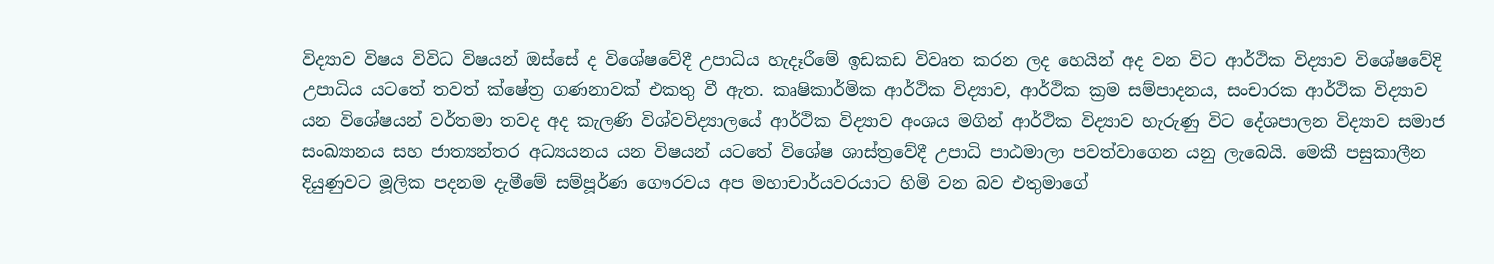විද්‍යාව විෂය විවිධ විෂයන් ඔස්සේ ද විශේෂවේදී උපාධිය හැදෑරීමේ ඉඩකඩ විවෘත කරන ලද හෙයින් අද වන විට ආර්ථික විද්‍යාව විශේෂවේදි උපාධිය යටතේ තවත් ක්ෂේත්‍ර ගණනාවක් එකතු වී ඇත. කෘෂිකාර්මික ආර්ථික විද්‍යාව, ආර්ථික ක්‍රම සම්පාදනය, සංචාරක ආර්ථික විද්‍යාව යන විශේෂයන් වර්තමා තවද අද කැලණි විශ්වවිද්‍යාලයේ ආර්ථික විද්‍යාව අංශය මගින් ආර්ථික විද්‍යාව හැරුණු විට දේශපාලන විද්‍යාව සමාජ සංඛ්‍යානය සහ ජාත්‍යන්තර අධ්‍යයනය යන විෂයන් යටතේ විශේෂ ශාස්ත්‍රවේදී උපාධි පාඨමාලා පවත්වාගෙන යනු ලැබෙයි. මෙකී පසුකාලීන දියුණුවට මූලික පදනම දැමීමේ සම්පූර්ණ ගෞරවය අප මහාචාර්යවරයාට හිමි වන බව එතුමාගේ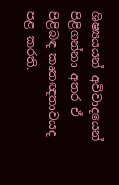ශිෂ්‍ය‍යයන් අවිවාදයෙන් පිළිගන්නා අතර ඒ පිළිබඳ කෘතඥතාවයද පළ කරති.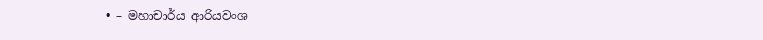• – මහාචාර්ය ආරියවංශ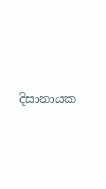දිසානායක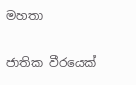මහතා

ජාතික වීරයෙක්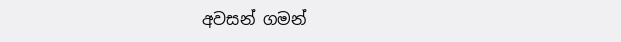අවසන් ගමන්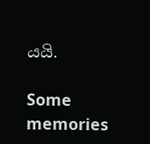යයි.

Some memories